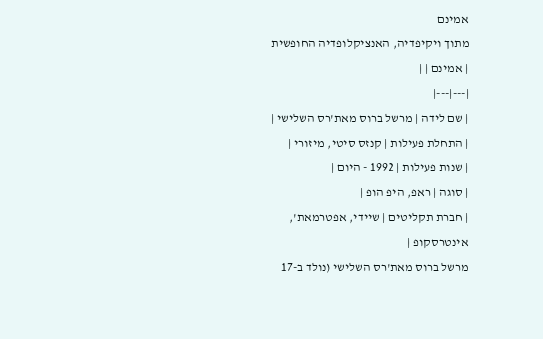אמינם
מתוך ויקיפדיה, האנציקלופדיה החופשית
| אמינם | |
|---|---|
| שם לידה | מרשל ברוס מאת'רס השלישי |
| התחלת פעילות | קנזס סיטי, מיזורי |
| שנות פעילות | 1992 - היום |
| סוגה | ראפ, היפ הופ |
| חברת תקליטים | שיידי, אפטרמאת', אינטרסקופ |
מרשל ברוס מאת'רס השלישי (נולד ב-17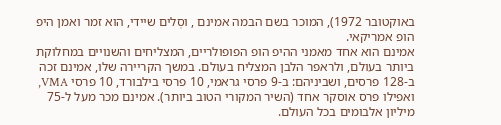באוקטובר 1972), המוכר בשם הבמה אמינם , וסְלים שיידי, הוא זמר ואמן היפ הופ אמריקאי.
אמינם הוא אחד מאמני ההיפ הופ הפופולריים, המצליחים והשנויים במחלוקת ביותר בעולם, ולראפר הלבן המצליח בעולם. במשך הקריירה שלו, אמינם זכה ב-128 פרסים, ושביניהם: ב-9 פרסי גראמי, 10 פרסי בילבורד, 10 פרסי VMA, ואפילו פרס אוסקר אחד (השיר המקורי הטוב ביותר). אמינם מכר מעל ל-75 מיליון אלבומים בכל העולם.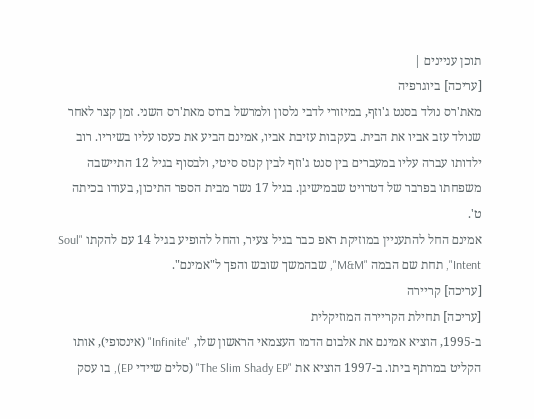תוכן עניינים |
[עריכה] ביוגרפיה
מאת'רס נולד בסנט ג'וזף, במיזורי לדבי נלסון ולמרשל ברוס מאת'רס השני. זמן קצר לאחר שנולד עזב אביו את הבית. בעקבות עזיבת אביו, אמינם הביע את כעסו עליו בשיריו. רוב ילדותו עברה עליו במעברים בין סנט ג'וזף לבין קנזס סיטי, ולבסוף בגיל 12 התיישבה משפחתו בפרבר של דטרויט שבמישיגן. בגיל 17 נשר מבית הספר התיכון, בעודו בכיתה ט'.
אמינם החל להתעניין במוזיקת ראפ כבר בגיל צעיר, והחל להופיע בגיל 14 עם להקתו "Soul Intent", תחת שם הבמה "M&M", שבהמשך שובש והפך ל"אמינם".
[עריכה] קריירה
[עריכה] תחילת הקריירה המוזיקלית
ב-1995, הוציא אמינם את אלבום הדמו העצמאי הראשון שלו, "Infinite" (אינסופי), אותו הקליט במרתף ביתו. ב-1997 הוציא את "The Slim Shady EP" (סלים שיידי EP), בו עסק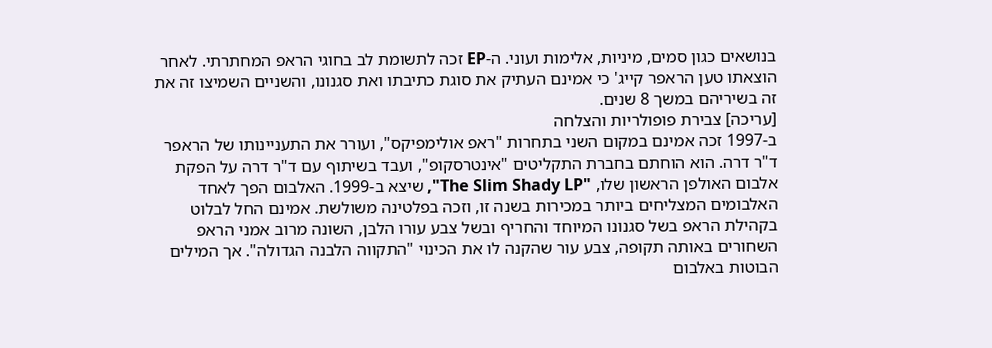בנושאים כגון סמים, מיניות, אלימות ועוני. ה-EP זכה לתשומת לב בחוגי הראפ המחתרתי. לאחר הוצאתו טען הראפר קייג' כי אמינם העתיק את סוגת כתיבתו ואת סגנונו, והשניים השמיצו זה את זה בשיריהם במשך 8 שנים.
[עריכה] צבירת פופולריות והצלחה
ב-1997 זכה אמינם במקום השני בתחרות "ראפ אולימפיקס", ועורר את התעניינותו של הראפר ד"ר דרה. הוא הוחתם בחברת התקליטים "אינטרסקופ", ועבד בשיתוף עם ד"ר דרה על הפקת אלבום האולפן הראשון שלו, "The Slim Shady LP", שיצא ב-1999. האלבום הפך לאחד האלבומים המצליחים ביותר במכירות בשנה זו, וזכה בפלטינה משולשת. אמינם החל לבלוט בקהילת הראפ בשל סגנונו המיוחד והחריף ובשל צבע עורו הלבן, השונה מרוב אמני הראפ השחורים באותה תקופה, צבע עור שהקנה לו את הכינוי "התקווה הלבנה הגדולה". אך המילים הבוטות באלבום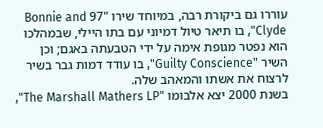עוררו גם ביקורת רבה, במיוחד שירו "97 Bonnie and Clyde", בו תיאר טיול דמיוני עם בתו היילי, שבמהלכו הוא נפטר מגופת אימה על ידי הטבעתה באגם; וכן השיר "Guilty Conscience", בו עודד דמות גבר בשיר לרצוח את אשתו והמאהב שלה.
בשנת 2000 יצא אלבומו "The Marshall Mathers LP",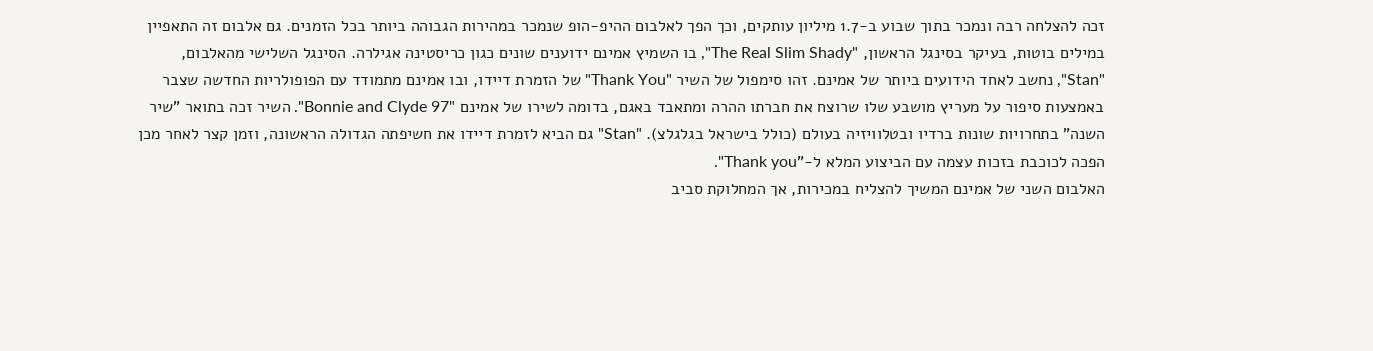זכה להצלחה רבה ונמכר בתוך שבוע ב-1.7 מיליון עותקים, וכך הפך לאלבום ההיפ-הופ שנמכר במהירות הגבוהה ביותר בכל הזמנים. גם אלבום זה התאפיין במילים בוטות, בעיקר בסינגל הראשון, "The Real Slim Shady", בו השמיץ אמינם ידוענים שונים כגון כריסטינה אגילרה. הסינגל השלישי מהאלבום, "Stan", נחשב לאחד הידועים ביותר של אמינם. זהו סימפול של השיר "Thank You" של הזמרת דיידו, ובו אמינם מתמודד עם הפופולריות החדשה שצבר באמצעות סיפור על מעריץ מושבע שלו שרוצח את חברתו ההרה ומתאבד באגם, בדומה לשירו של אמינם "Bonnie and Clyde 97". השיר זכה בתואר "שיר השנה" בתחרויות שונות ברדיו ובטלוויזיה בעולם (כולל בישראל בגלגלצ). "Stan" גם הביא לזמרת דיידו את חשיפתה הגדולה הראשונה, וזמן קצר לאחר מכן הפכה לכוכבת בזכות עצמה עם הביצוע המלא ל-"Thank you".
האלבום השני של אמינם המשיך להצליח במכירות, אך המחלוקת סביב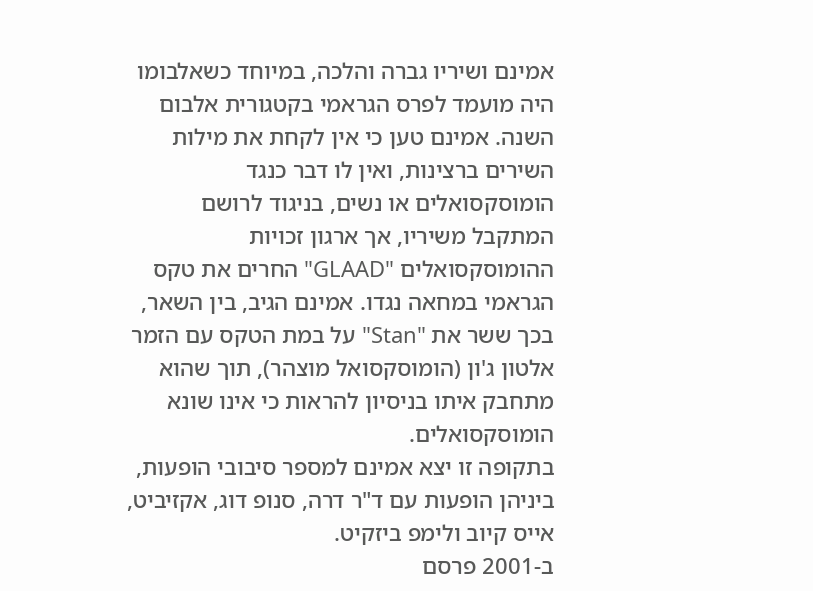אמינם ושיריו גברה והלכה, במיוחד כשאלבומו היה מועמד לפרס הגראמי בקטגורית אלבום השנה. אמינם טען כי אין לקחת את מילות השירים ברצינות, ואין לו דבר כנגד הומוסקסואלים או נשים, בניגוד לרושם המתקבל משיריו, אך ארגון זכויות ההומוסקסואלים "GLAAD" החרים את טקס הגראמי במחאה נגדו. אמינם הגיב, בין השאר, בכך ששר את "Stan" על במת הטקס עם הזמר אלטון ג'ון (הומוסקסואל מוצהר), תוך שהוא מתחבק איתו בניסיון להראות כי אינו שונא הומוסקסואלים.
בתקופה זו יצא אמינם למספר סיבובי הופעות, ביניהן הופעות עם ד"ר דרה, סנופ דוג, אקזיביט, אייס קיוב ולימפ ביזקיט.
ב-2001 פרסם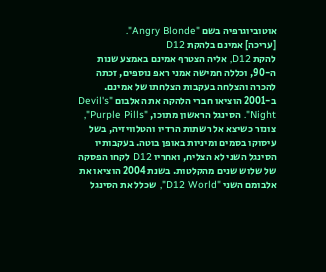אוטוביוגרפיה בשם "Angry Blonde".
[עריכה] אמינם בלהקת D12
להקת D12, אליה הצטרף אמינם באמצע שנות ה-90, וכללה חמישה אמני ראפ נוספים, זכתה להכרה והצלחה בעקבות הצלחתו של אמינם. ב-2001 הוציאו חברי הלהקה את האלבום "Devil's Night". הסינגל הראשון מתוכו, "Purple Pills", צונזר כשיצא אל רשתות הרדיו והטלוויזיה, בשל עיסוקו בסמים ומיניות באופן בוטה. בעקבותיו הסינגל השני לא הצליח, ואחריו D12 לקחו הפסקה של שלוש שנים מהקלטות. בשנת 2004 הוציאו את אלבומם השני "D12 World", שכלל את הסינגל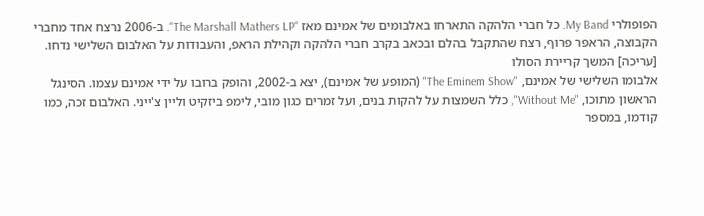הפופולרי My Band. כל חברי הלהקה התארחו באלבומים של אמינם מאז "The Marshall Mathers LP". ב-2006 נרצח אחד מחברי הקבוצה, הראפר פרוף, רצח שהתקבל בהלם ובכאב בקרב חברי הלהקה וקהילת הראפ, והעבודות על האלבום השלישי נדחו.
[עריכה] המשך קריירת הסולו
אלבומו השלישי של אמינם, "The Eminem Show" (המופע של אמינם), יצא ב-2002, והופק ברובו על ידי אמינם עצמו. הסינגל הראשון מתוכו, "Without Me", כלל השמצות על להקות בנים, ועל זמרים כגון מובי, לימפ ביזקיט וליין צ'ייני. האלבום זכה, כמו קודמו, במספר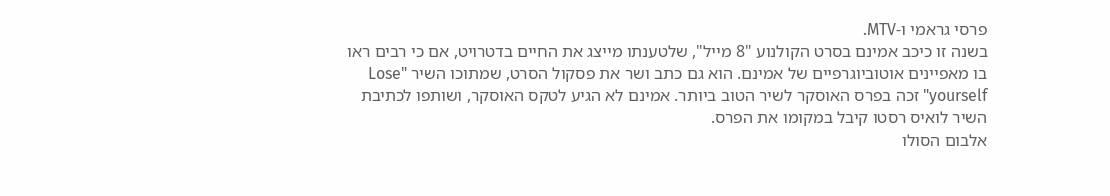פרסי גראמי ו-MTV.
בשנה זו כיכב אמינם בסרט הקולנוע "8 מייל", שלטענתו מייצג את החיים בדטרויט, אם כי רבים ראו בו מאפיינים אוטוביוגרפיים של אמינם. הוא גם כתב ושר את פסקול הסרט, שמתוכו השיר "Lose yourself" זכה בפרס האוסקר לשיר הטוב ביותר. אמינם לא הגיע לטקס האוסקר, ושותפו לכתיבת השיר לואיס רסטו קיבל במקומו את הפרס.
אלבום הסולו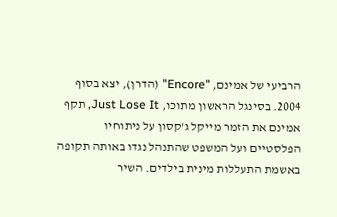הרביעי של אמינם, "Encore" (הדרן), יצא בסוף 2004. בסינגל הראשון מתוכו, Just Lose It, תקף אמינם את הזמר מייקל ג'קסון על ניתוחיו הפלסטיים ועל המשפט שהתנהל נגדו באותה תקופה באשמת התעללות מינית בילדים. השיר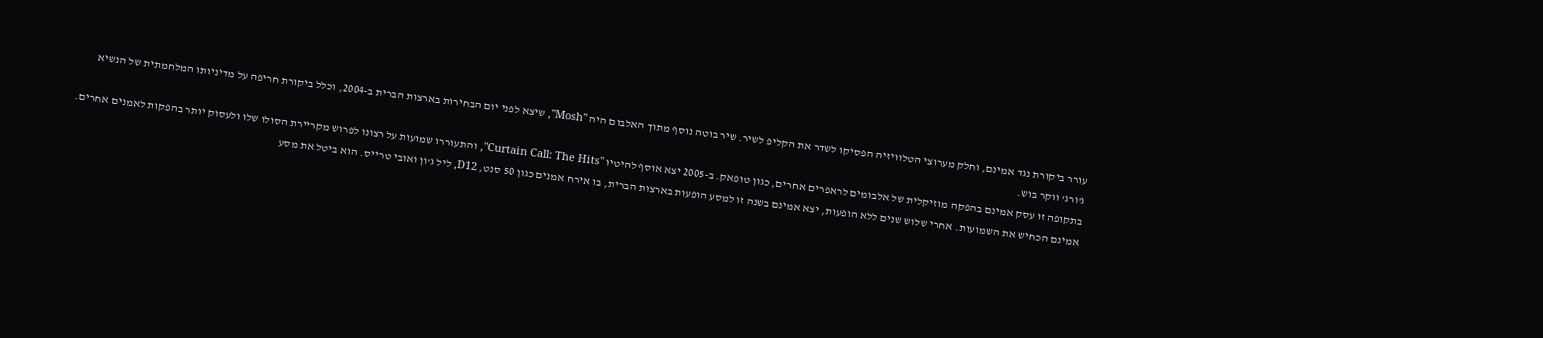עורר ביקורת נגד אמינם, וחלק מערוצי הטלוויזיה הפסיקו לשדר את הקליפ לשיר. שיר בוטה נוסף מתוך האלבום היה "Mosh", שיצא לפני יום הבחירות בארצות הברית ב-2004, וכלל ביקורת חריפה על מדיניותו המלחמתית של הנשיא ג'ורג' ווקר בוש.
בתקופה זו עסק אמינם בהפקה מוזיקלית של אלבומים לראפרים אחרים, כגון טופאק. ב-2005 יצא אוסף להיטיו "Curtain Call: The Hits", והתעוררו שמועות על רצונו לפרוש מקריירת הסולו שלו ולעסוק יותר בהפקות לאמנים אחרים. אמינם הכחיש את השמועות. אחרי שלוש שנים ללא הופעות, יצא אמינם בשנה זו למסע הופעות בארצות הברית, בו אירח אמנים כגון 50 סנט, D12, ליל ג'ון ואובי טרייס. הוא ביטל את מסע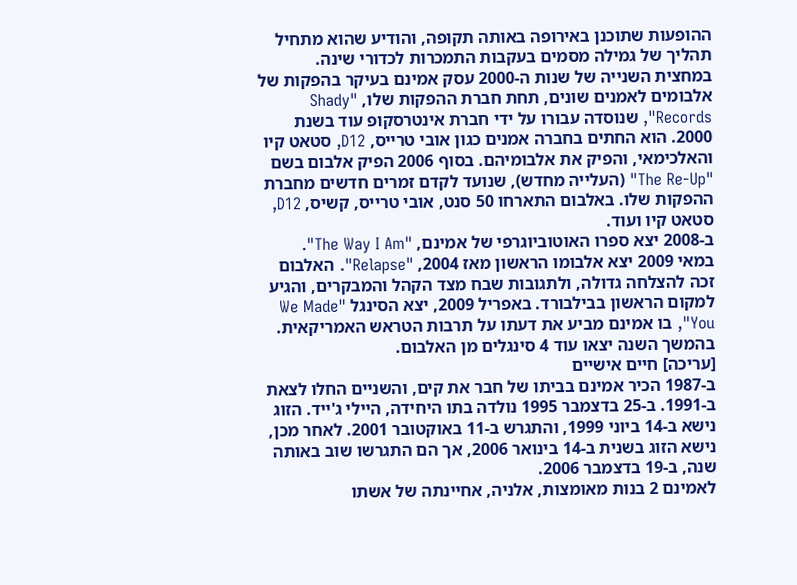ההופעות שתוכנן באירופה באותה תקופה, והודיע שהוא מתחיל תהליך של גמילה מסמים בעקבות התמכרות לכדורי שינה.
במחצית השנייה של שנות ה-2000 עסק אמינם בעיקר בהפקות של אלבומים לאמנים שונים, תחת חברת ההפקות שלו, "Shady Records", שנוסדה עבורו על ידי חברת אינטרסקופ עוד בשנת 2000. הוא החתים בחברה אמנים כגון אובי טרייס, D12, סטאט קיו והאלכימאי, והפיק את אלבומיהם. בסוף 2006 הפיק אלבום בשם "The Re-Up" (העלייה מחדש), שנועד לקדם זמרים חדשים מחברת ההפקות שלו. באלבום התארחו 50 סנט, אובי טרייס, קשיס, D12, סטאט קיו ועוד.
ב-2008 יצא ספרו האוטוביוגרפי של אמינם, "The Way I Am".
במאי 2009 יצא אלבומו הראשון מאז 2004, "Relapse". האלבום זכה להצלחה גדולה, ולתגובות שבח מצד הקהל והמבקרים, והגיע למקום הראשון בבילבורד. באפריל 2009, יצא הסינגל "We Made You", בו אמינם מביע את דעתו על תרבות הטראש האמריקאית. בהמשך השנה יצאו עוד 4 סינגלים מן האלבום.
[עריכה] חיים אישיים
ב-1987 הכיר אמינם בביתו של חבר את קים, והשניים החלו לצאת ב-1991. ב-25 בדצמבר 1995 נולדה בתו היחידה, היילי ג'ייד. הזוג נישא ב-14 ביוני 1999, והתגרש ב-11 באוקטובר 2001. לאחר מכן, נישא הזוג בשנית ב-14 בינואר 2006, אך הם התגרשו שוב באותה שנה, ב-19 בדצמבר 2006.
לאמינם 2 בנות מאומצות, אלניה, אחיינתה של אשתו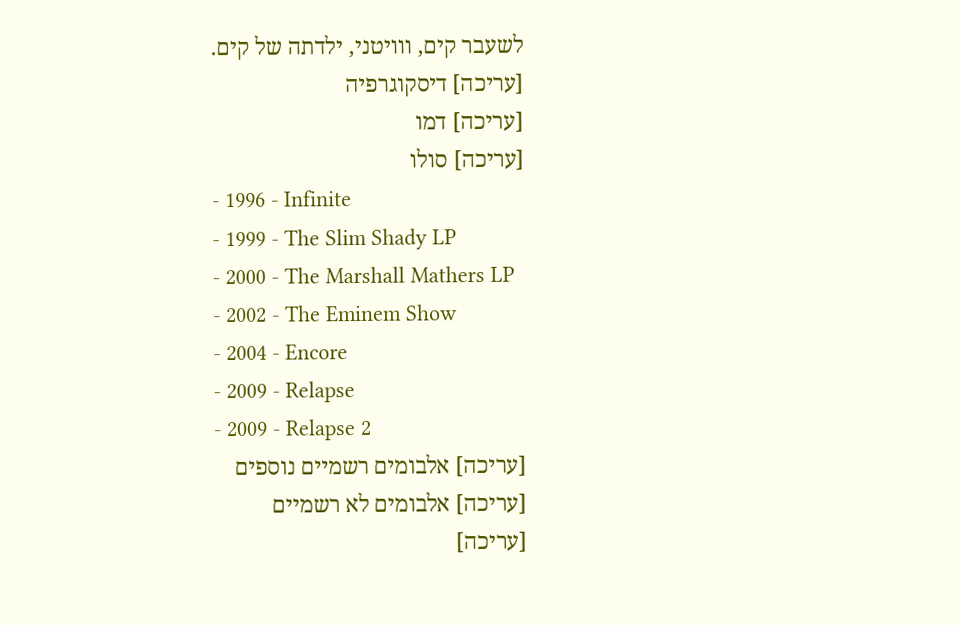לשעבר קים, ווויטני, ילדתה של קים.
[עריכה] דיסקוגרפיה
[עריכה] דמו
[עריכה] סולו
- 1996 - Infinite
- 1999 - The Slim Shady LP
- 2000 - The Marshall Mathers LP
- 2002 - The Eminem Show
- 2004 - Encore
- 2009 - Relapse
- 2009 - Relapse 2
[עריכה] אלבומים רשמיים נוספים
[עריכה] אלבומים לא רשמיים
[עריכה]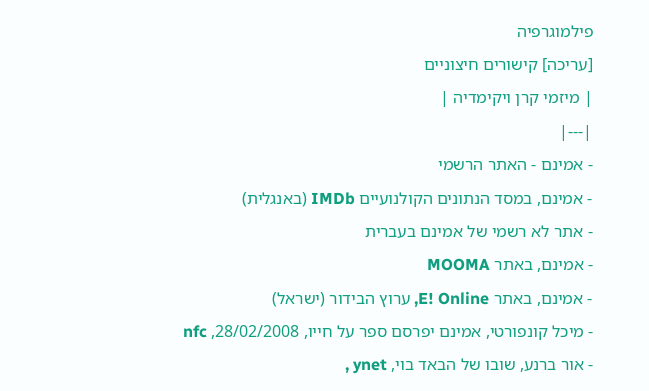פילמוגרפיה
[עריכה] קישורים חיצוניים
| מיזמי קרן ויקימדיה |
|---|
- אמינם - האתר הרשמי
- אמינם, במסד הנתונים הקולנועיים IMDb (באנגלית)
- אתר לא רשמי של אמינם בעברית
- אמינם, באתר MOOMA
- אמינם, באתר E! Online, ערוץ הבידור (ישראל)
- מיכל קונפורטי, אמינם יפרסם ספר על חייו, 28/02/2008, nfc
- אור ברנע, שובו של הבאד בוי, ynet ,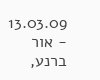13.03.09
- אור ברנע,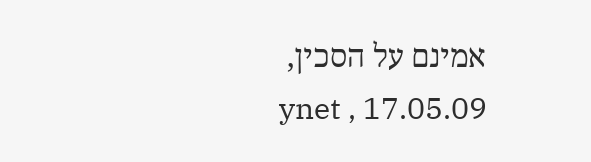אמינם על הסכין, ynet , 17.05.09